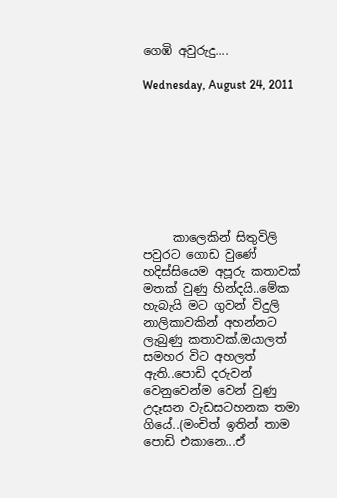ගෙඹි අවුරුදු....

Wednesday, August 24, 2011








     කාලෙකින් සිතුවිලි පවුරට ගොඩ වුණේ හදිස්සියෙම අපූරු කතාවක් මතක් වුණු හින්දයි..මේක හැබැයි මට ගුවන් විදුලි නාලිකාවකින් අහන්නට ලැබුණු කතාවක්.ඔයාලත් සමහර විට අහලත් ඇති..පොඩි දරුවන් වෙනුවෙන්ම වෙන් වුණු උදෑසන වැඩසටහනක තමා ගියේ..(මංචිත් ඉතින් තාම පොඩි එකානෙ...ඒ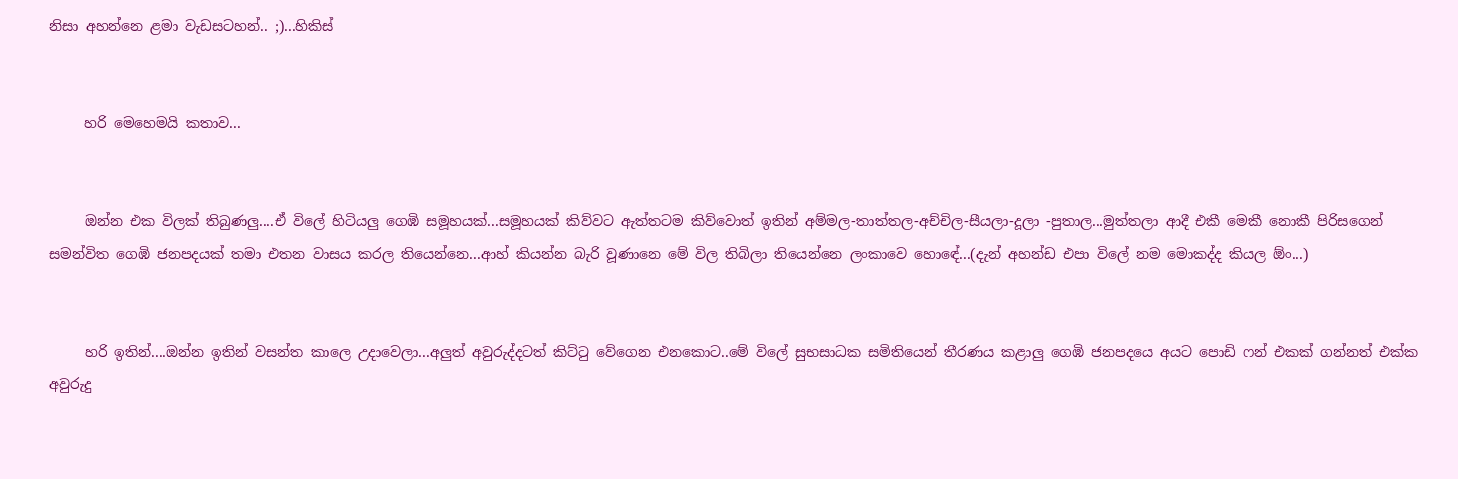නිසා අහන්නෙ ළමා වැඩසටහන්.. ;)...හිකිස්


     හරි මෙහෙමයි කතාව...


     ඔන්න එක විලක් තිබුණලු....ඒ විලේ හිටියලු ගෙඹි සමූහයක්...සමූහයක් කිව්වට ඇත්තටම කිව්වොත් ඉතින් අම්මල-තාත්තල-අච්චිල-සීයලා-දූලා -පුතාල...මුත්තලා ආදී එකී මෙකී නොකී පිරිසගෙන් සමන්විත ගෙඹි ජනපදයක් තමා එතන වාසය කරල තියෙන්නෙ...ආහ් කියන්න බැරි වූණානෙ මේ විල තිබිලා තියෙන්නෙ ලංකාවෙ හොඳේ...(දැන් අහන්ඩ එපා විලේ නම මොකද්ද කියල ඕං...)


     හරි ඉතින්....ඔන්න ඉතින් වසන්ත කාලෙ උදාවෙලා...අලුත් අවුරුද්දටත් කිට්ටු වේගෙන එනකොට..මේ විලේ සුභසාධක සමිතියෙන් තීරණය කළාලු ගෙඹි ජනපදයෙ අයට පොඩි ෆන් එකක් ගන්නත් එක්ක අවුරුදු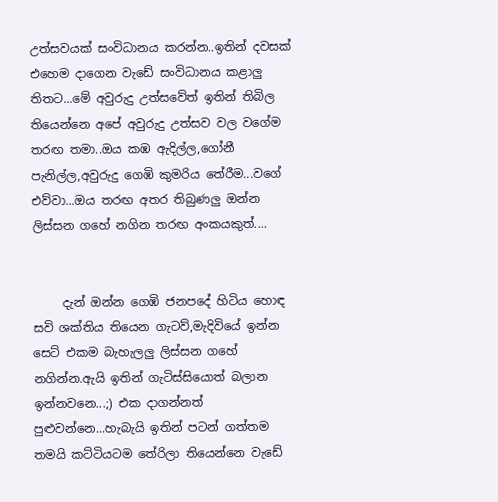උත්සවයක් සංවිධානය කරන්න..ඉතින් දවසක් එහෙම දාගෙන වැඩේ සංවිධානය කළාලු තිතට...මේ අවුරුදු උත්සවේත් ඉතින් තිබිල තියෙන්නෙ අපේ අවුරුදු උත්සව වල වගේම තරඟ තමා..ඔය කඹ ඇදිල්ල,ගෝනී පැනිල්ල,අවුරුදු ගෙඹි කුමරිය තේරීම...වගේ එව්වා...ඔය තරඟ අතර තිබුණලු ඔන්න ලිස්සන ගහේ නගින තරඟ අංකයකුත්....


     දැන් ඔන්න ගෙඹි ජනපදේ හිටිය හොඳ සවි ශක්තිය තියෙන ගැටව්,මැදිවියේ ඉන්න සෙට් එකම බැහැලලු ලිස්සන ගහේ නගින්න.ඇයි ඉතින් ගැටිස්සියොත් බලාන ඉන්නවනෙ...;) එක දාගන්නත් පුළුවන්නෙ...හැබැයි ඉතින් පටන් ගත්තම තමයි කට්ටියටම තේරිලා තියෙන්නෙ වැඩේ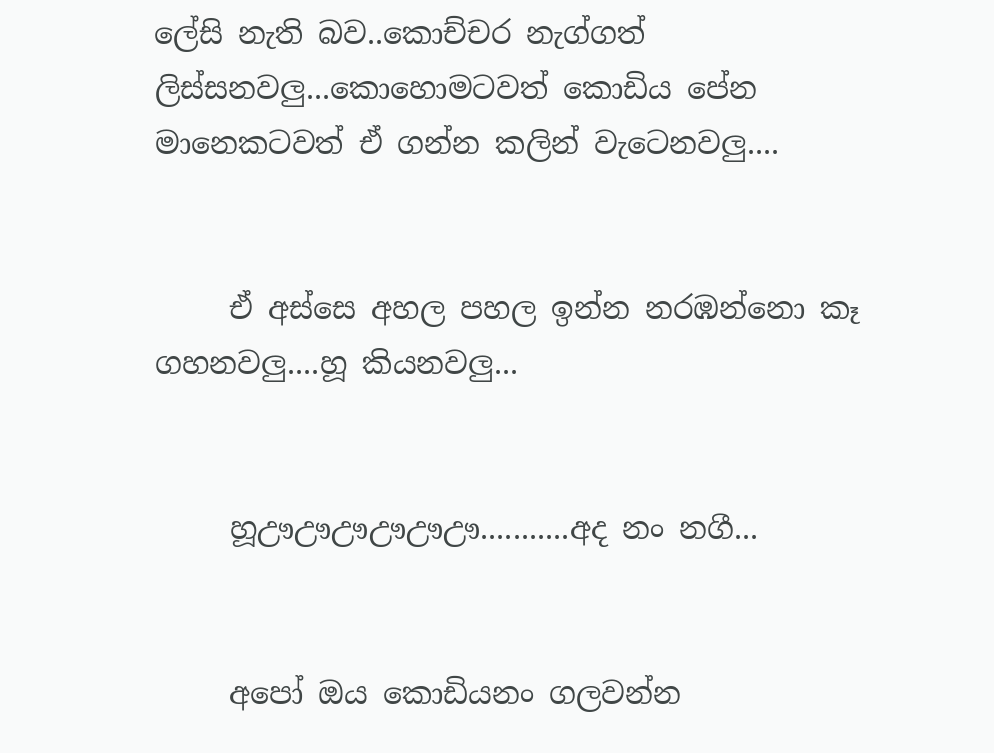ලේසි නැති බව..කොච්චර නැග්ගත් ලිස්සනවලු...කොහොමටවත් කොඩිය පේන මානෙකටවත් ඒ ගන්න කලින් වැටෙනවලු....


     ඒ අස්සෙ අහල පහල ඉන්න නරඹන්නො කෑ ගහනවලු....හූ කියනවලු...


     හූඌඌඌඌඌඌ...........අද නං නගී...


     අපෝ ඔය කොඩියනං ගලවන්න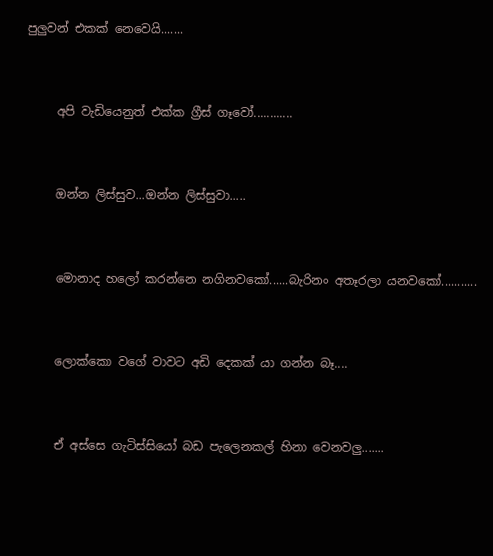පුලුවන් එකක් නෙවෙයි.......


     අපි වැඩියෙනුත් එක්ක ග්‍රීස් ගෑවෝ............


     ඔන්න ලිස්සුව...ඔන්න ලිස්සුවා.....


     මොනාද හලෝ කරන්නෙ නගිනවකෝ......බැරිනං අතෑරලා යනවකෝ...........


     ලොක්කො වගේ වාවට අඩි දෙකක් යා ගන්න බෑ....


     ඒ අස්සෙ ගැටිස්සියෝ බඩ පැලෙනකල් හිනා වෙනවලු.......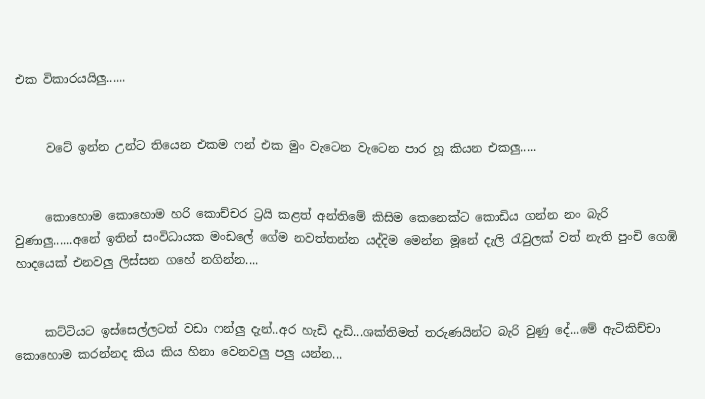එක විකාරයයිලු......


     වටේ ඉන්න උන්ට තියෙන එකම ෆන් එක මුං වැටෙන වැටෙන පාර හූ කියන එකලු.....


     කොහොම කොහොම හරි කොච්චර ට්‍රයි කළත් අන්තිමේ කිසිම කෙනෙක්ට කොඩිය ගන්න නං බැරි වුණාලු......අනේ ඉතින් සංවිධායක මංඩලේ ගේම නවත්තන්න යද්දිම මෙන්න මූනේ දැලි රැවුලක් වත් නැති පුංචි ගෙඹි හාදයෙක් එනවලු ලිස්සන ගහේ නගින්න....


     කට්ටියට ඉස්සෙල්ලටත් වඩා ෆන්ලු දැන්..අර හැඩි දැඩි...ශක්තිමත් තරුණයින්ට බැරි වුණු දේ...මේ ඇටිකිච්චා කොහොම කරන්නද කිය කිය හිනා වෙනවලු පලු යන්න...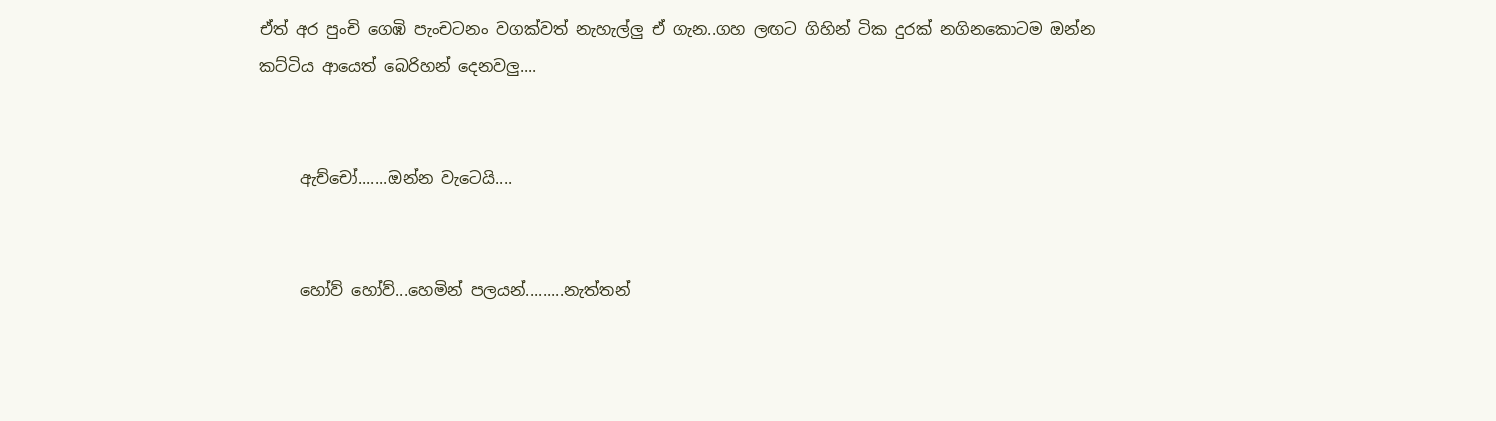ඒත් අර පුංචි ගෙඹි පැංචටනං වගක්වත් නැහැල්ලු ඒ ගැන..ගහ ලඟට ගිහින් ටික දුරක් නගිනකොටම ඔන්න කට්ටිය ආයෙත් බෙරිහන් දෙනවලු....


     ඇච්චෝ.......ඔන්න වැටෙයි....


     හෝව් හෝව්...හෙමින් පලයන්.........නැත්තන්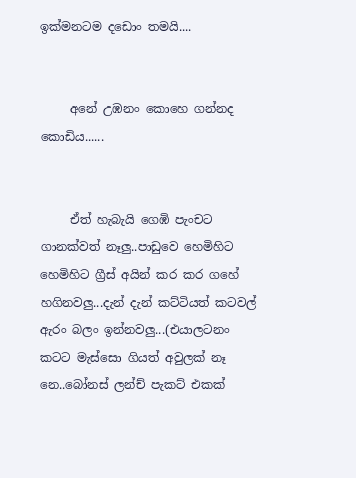ඉක්මනටම දඩොං තමයි....


     අනේ උඹනං කොහෙ ගන්නද කොඩිය......


     ඒත් හැබැයි ගෙඹි පැංචට ගානක්වත් නෑලු..පාඩුවෙ හෙමිහිට හෙමිහිට ග්‍රීස් අයින් කර කර ගහේ හගිනවලු...දැන් දැන් කට්ටියත් කටවල් ඇරං බලං ඉන්නවලු...(එයාලටනං කටට මැස්සො ගියත් අවුලක් නෑ නෙ..බෝනස් ලන්ච් පැකට් එකක්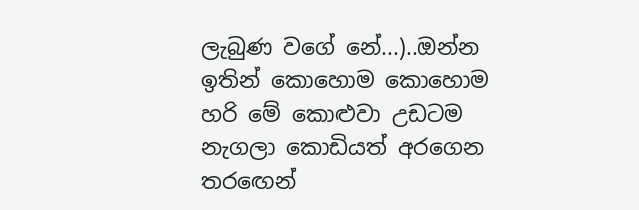ලැබුණ වගේ නේ...)..ඔන්න ඉතින් කොහොම කොහොම හරි මේ කොළුවා උඩටම නැගලා කොඩියත් අරගෙන තරඟෙන්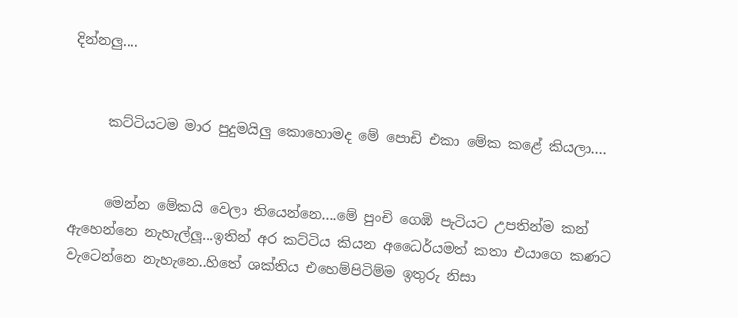දින්නලු....


     කට්ටියටම මාර පුදුමයිලු කොහොමද මේ පොඩි එකා මේක කළේ කියලා....


     මෙන්න මේකයි වෙලා තියෙන්නෙ....මේ පුංචි ගෙඹි පැටියට උපතින්ම කන් ඇහෙන්නෙ නැහැල්ලූ...ඉතින් අර කට්ටිය කියන අධෛර්යමත් කතා එයාගෙ කණට වැටෙන්නෙ නැහැනෙ..හිතේ ශක්තිය එහෙම්පිටිම්ම ඉතුරු නිසා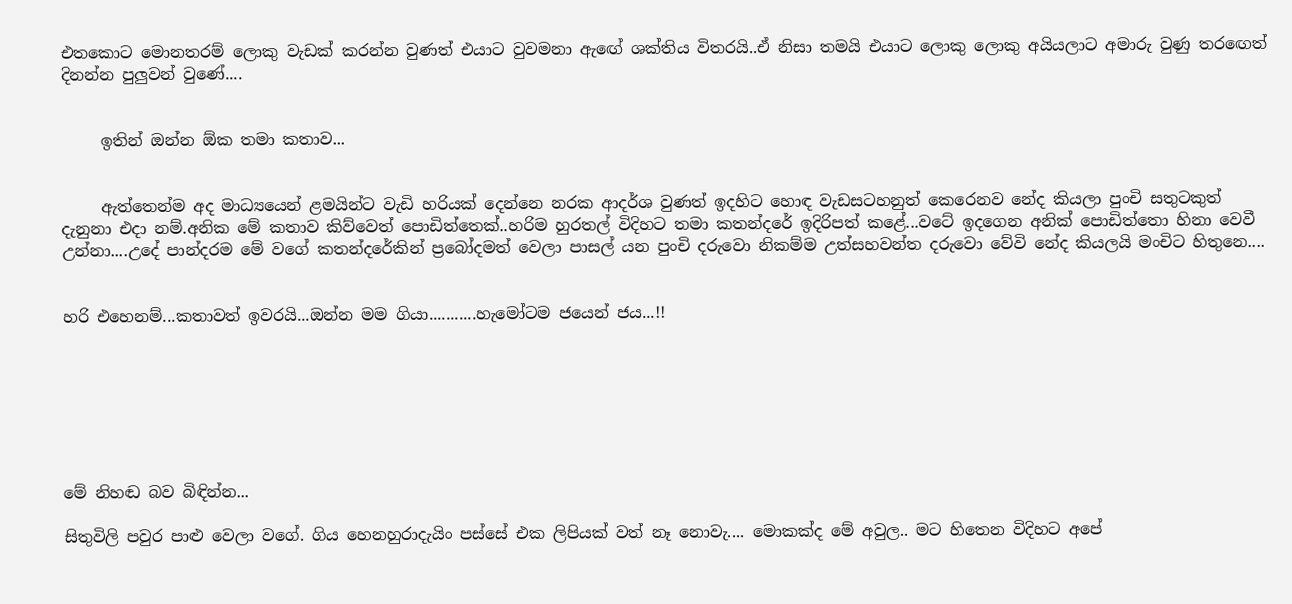එතකොට මොනතරම් ලොකු වැඩක් කරන්න වුණත් එයාට වුවමනා ඇඟේ ශක්තිය විතරයි..ඒ නිසා තමයි එයාට ලොකු ලොකු අයියලාට අමාරු වුණු තරඟෙත් දිනන්න පුලුවන් වුණේ....


     ඉතින් ඔන්න ඕක තමා කතාව...


     ඇත්තෙන්ම අද මාධ්‍යයෙන් ළමයින්ට වැඩි හරියක් දෙන්නෙ නරක ආදර්ශ වුණත් ඉදහිට හොඳ වැඩසටහනුත් කෙරෙනව නේද කියලා පුංචි සතුටකුත් දැනුනා එදා නම්.අනික මේ කතාව කිව්වෙත් පොඩිත්තෙක්..හරිම හුරතල් විදිහට තමා කතන්දරේ ඉදිරිපත් කළේ...වටේ ඉදගෙන අනික් පොඩිත්තො හිනා වෙවී උන්නා....උදේ පාන්දරම මේ වගේ කතන්දරේකින් ප්‍රබෝදමත් වෙලා පාසල් යන පුංචි දරුවො නිකම්ම උත්සහවන්ත දරුවො වේවි නේද කියලයි මංචිට හිතුනෙ....


හරි එහෙනම්...කතාවත් ඉවරයි...ඔන්න මම ගියා...........හැමෝටම ජයෙන් ජය...!!







මේ නිහඬ බව බිඳින්න...

සිතුවිලි පවුර පාළු වෙලා වගේ. ගිය හෙනහුරාදැයිං පස්සේ එක ලිපියක් වත් නෑ නොවැ.... මොකක්ද මේ අවුල.. මට හිතෙන විදිහට අපේ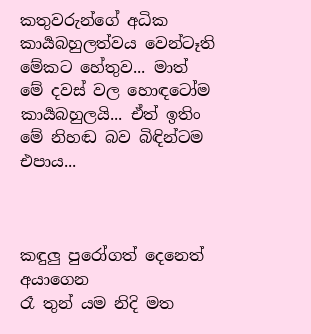කතුවරුන්ගේ අධික කාර්‍යබහුලත්වය වෙන්ටෑති මේකට හේතුව... මාත් මේ දවස් වල හොඳටෝම කාර්‍යබහුලයි... ඒත් ඉතිං මේ නිහඬ බව බිඳින්ටම එපාය...



කඳුලු පුරෝගත් දෙනෙත් අයාගෙන
රෑ තුන් යම නිදි මත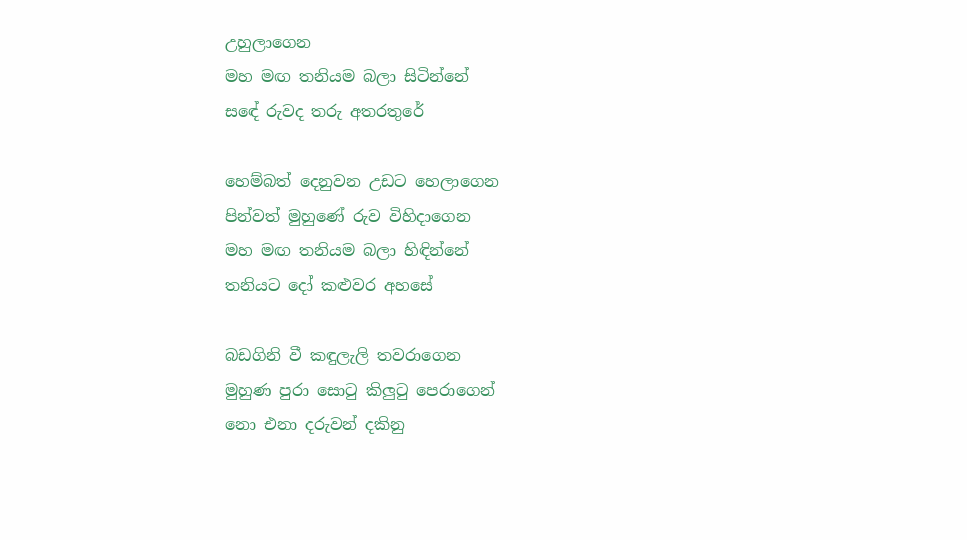උහුලාගෙන
මහ මඟ තනියම බලා සිටින්නේ
සඳේ රුවද තරු අතරතුරේ

හෙම්බත් දෙනුවන උඩට හෙලාගෙන
පින්වත් මුහුණේ රුව විහිදාගෙන
මහ මඟ තනියම බලා හිඳින්නේ
තනියට දෝ කළුවර අහසේ

බඩගිනි වී කඳුලැලි තවරාගෙන
මුහුණ පුරා සොටු කිලුටු පෙරාගෙන්
නො එනා දරුවන් දකිනු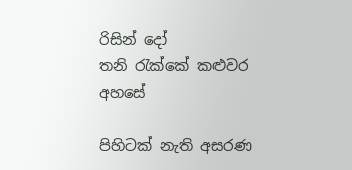රිසින් දෝ
තනි රැක්කේ කළුවර අහසේ

පිහිටක් නැති අසරණ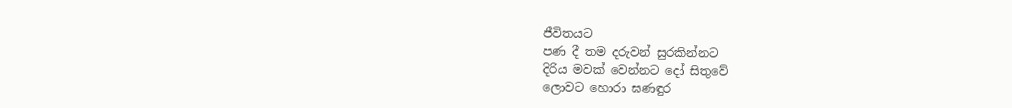ජීවිතයට
පණ දී තම දරුවන් සුරකින්නට
දිරිය මවක් වෙන්නට දෝ සිතුවේ
ලොවට හොරා ඝණඳුර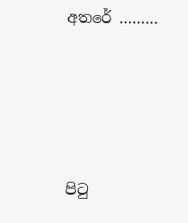අතරේ ………




පි‍ටු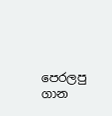පෙරලපු ගාන